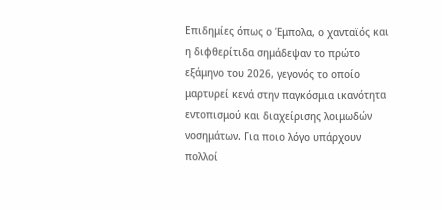Επιδημίες όπως ο Έμπολα, ο χανταϊός και η διφθερίτιδα σημάδεψαν το πρώτο εξάμηνο του 2026, γεγονός το οποίο μαρτυρεί κενά στην παγκόσμια ικανότητα εντοπισμού και διαχείρισης λοιμωδών νοσημάτων. Για ποιο λόγο υπάρχουν πολλοί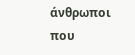άνθρωποι που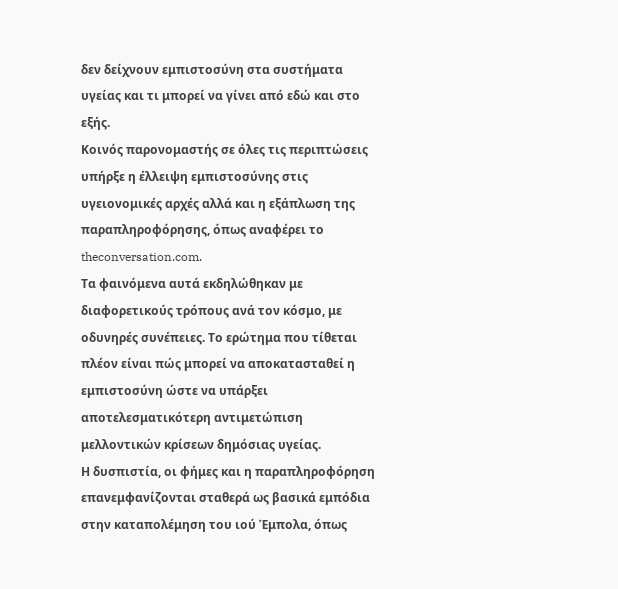δεν δείχνουν εμπιστοσύνη στα συστήματα υγείας και τι μπορεί να γίνει από εδώ και στο εξής.
Κοινός παρονομαστής σε όλες τις περιπτώσεις υπήρξε η έλλειψη εμπιστοσύνης στις υγειονομικές αρχές αλλά και η εξάπλωση της παραπληροφόρησης, όπως αναφέρει το theconversation.com.
Τα φαινόμενα αυτά εκδηλώθηκαν με διαφορετικούς τρόπους ανά τον κόσμο, με οδυνηρές συνέπειες. Το ερώτημα που τίθεται πλέον είναι πώς μπορεί να αποκατασταθεί η εμπιστοσύνη ώστε να υπάρξει αποτελεσματικότερη αντιμετώπιση μελλοντικών κρίσεων δημόσιας υγείας.
Η δυσπιστία, οι φήμες και η παραπληροφόρηση επανεμφανίζονται σταθερά ως βασικά εμπόδια στην καταπολέμηση του ιού Έμπολα, όπως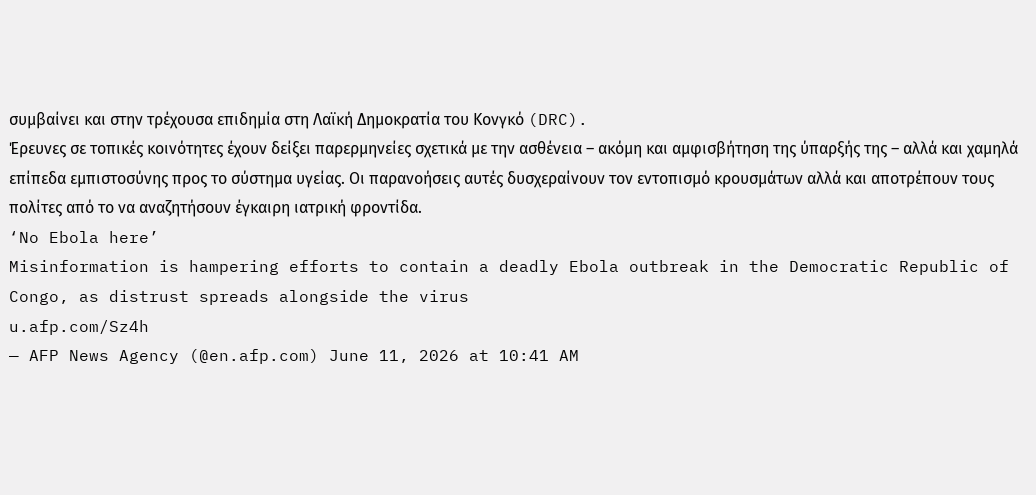συμβαίνει και στην τρέχουσα επιδημία στη Λαϊκή Δημοκρατία του Κονγκό (DRC).
Έρευνες σε τοπικές κοινότητες έχουν δείξει παρερμηνείες σχετικά με την ασθένεια – ακόμη και αμφισβήτηση της ύπαρξής της – αλλά και χαμηλά επίπεδα εμπιστοσύνης προς το σύστημα υγείας. Οι παρανοήσεις αυτές δυσχεραίνουν τον εντοπισμό κρουσμάτων αλλά και αποτρέπουν τους πολίτες από το να αναζητήσουν έγκαιρη ιατρική φροντίδα.
‘No Ebola here’
Misinformation is hampering efforts to contain a deadly Ebola outbreak in the Democratic Republic of Congo, as distrust spreads alongside the virus
u.afp.com/Sz4h
— AFP News Agency (@en.afp.com) June 11, 2026 at 10:41 AM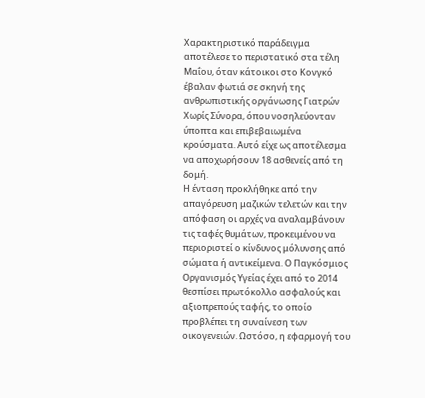Χαρακτηριστικό παράδειγμα αποτέλεσε το περιστατικό στα τέλη Μαΐου, όταν κάτοικοι στο Κονγκό έβαλαν φωτιά σε σκηνή της ανθρωπιστικής οργάνωσης Γιατρών Χωρίς Σύνορα, όπου νοσηλεύονταν ύποπτα και επιβεβαιωμένα κρούσματα. Αυτό είχε ως αποτέλεσμα να αποχωρήσουν 18 ασθενείς από τη δομή.
Η ένταση προκλήθηκε από την απαγόρευση μαζικών τελετών και την απόφαση οι αρχές να αναλαμβάνουν τις ταφές θυμάτων, προκειμένου να περιοριστεί ο κίνδυνος μόλυνσης από σώματα ή αντικείμενα. Ο Παγκόσμιος Οργανισμός Υγείας έχει από το 2014 θεσπίσει πρωτόκολλο ασφαλούς και αξιοπρεπούς ταφής, το οποίο προβλέπει τη συναίνεση των οικογενειών. Ωστόσο, η εφαρμογή του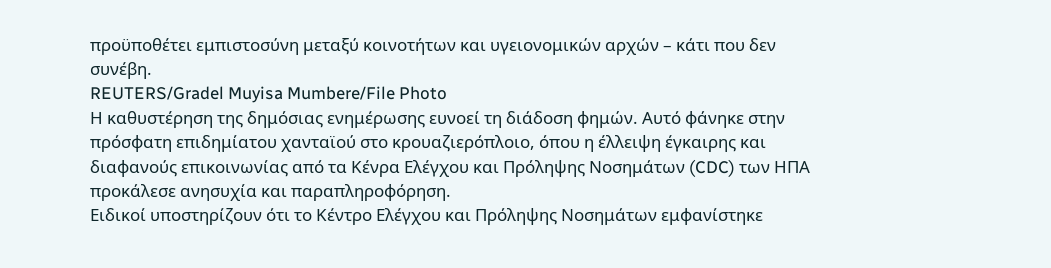προϋποθέτει εμπιστοσύνη μεταξύ κοινοτήτων και υγειονομικών αρχών – κάτι που δεν συνέβη.
REUTERS/Gradel Muyisa Mumbere/File Photo
Η καθυστέρηση της δημόσιας ενημέρωσης ευνοεί τη διάδοση φημών. Αυτό φάνηκε στην πρόσφατη επιδημίατου χανταϊού στο κρουαζιερόπλοιο, όπου η έλλειψη έγκαιρης και διαφανούς επικοινωνίας από τα Κένρα Ελέγχου και Πρόληψης Νοσημάτων (CDC) των ΗΠΑ προκάλεσε ανησυχία και παραπληροφόρηση.
Ειδικοί υποστηρίζουν ότι το Κέντρο Ελέγχου και Πρόληψης Νοσημάτων εμφανίστηκε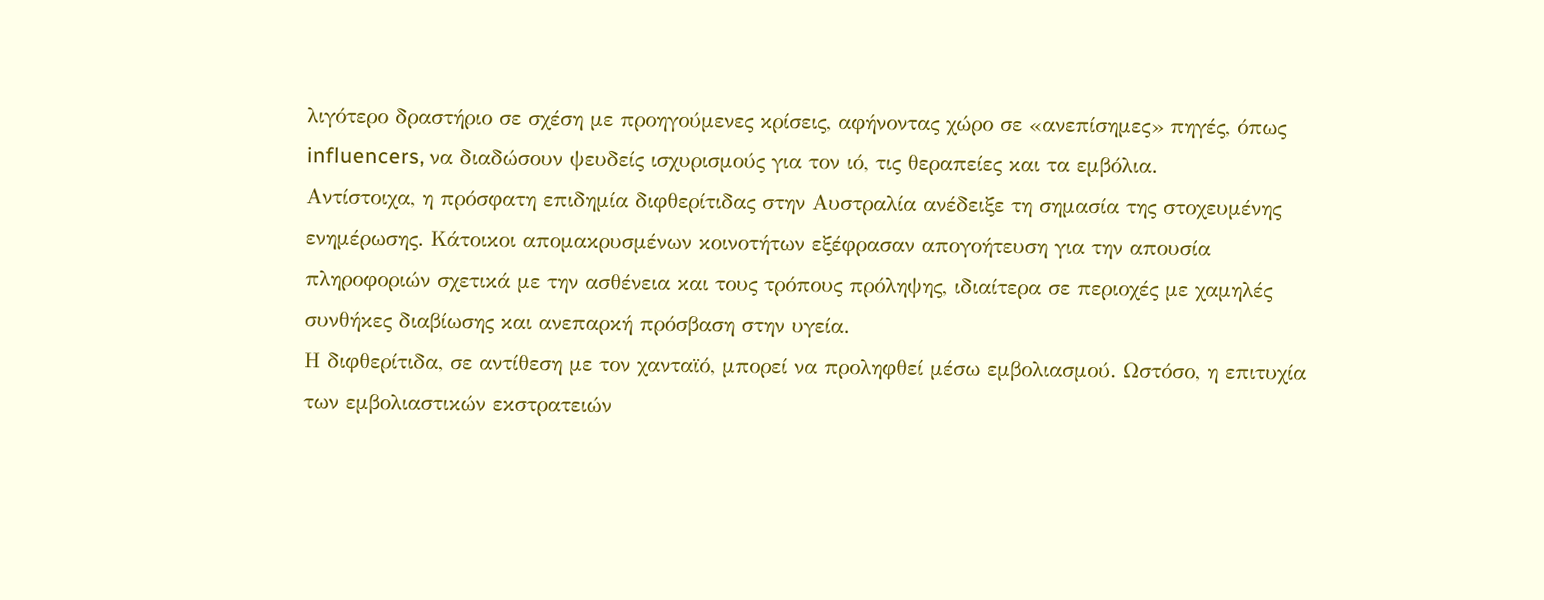λιγότερο δραστήριο σε σχέση με προηγούμενες κρίσεις, αφήνοντας χώρο σε «ανεπίσημες» πηγές, όπως influencers, να διαδώσουν ψευδείς ισχυρισμούς για τον ιό, τις θεραπείες και τα εμβόλια.
Αντίστοιχα, η πρόσφατη επιδημία διφθερίτιδας στην Αυστραλία ανέδειξε τη σημασία της στοχευμένης ενημέρωσης. Κάτοικοι απομακρυσμένων κοινοτήτων εξέφρασαν απογοήτευση για την απουσία πληροφοριών σχετικά με την ασθένεια και τους τρόπους πρόληψης, ιδιαίτερα σε περιοχές με χαμηλές συνθήκες διαβίωσης και ανεπαρκή πρόσβαση στην υγεία.
Η διφθερίτιδα, σε αντίθεση με τον χανταϊό, μπορεί να προληφθεί μέσω εμβολιασμού. Ωστόσο, η επιτυχία των εμβολιαστικών εκστρατειών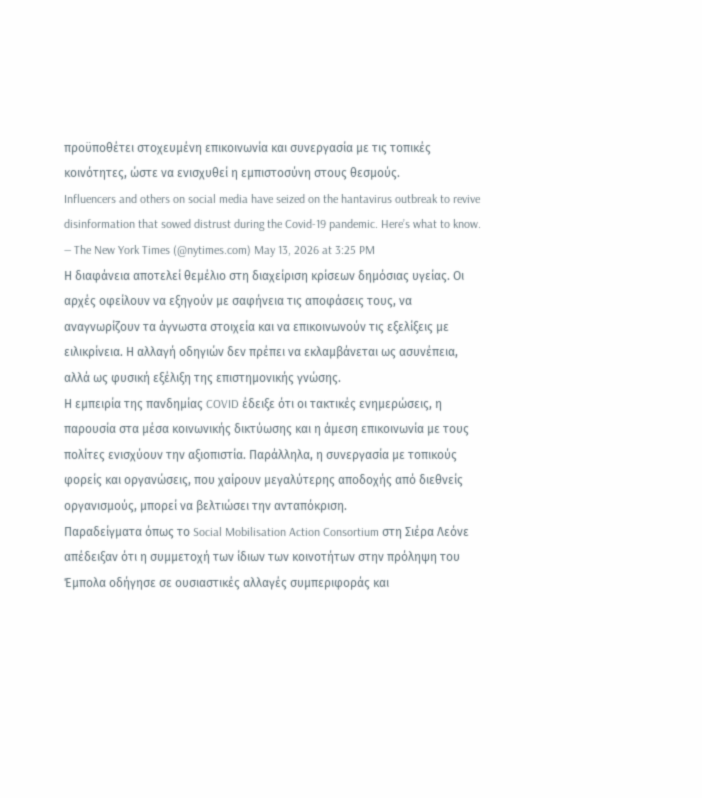προϋποθέτει στοχευμένη επικοινωνία και συνεργασία με τις τοπικές κοινότητες, ώστε να ενισχυθεί η εμπιστοσύνη στους θεσμούς.
Influencers and others on social media have seized on the hantavirus outbreak to revive disinformation that sowed distrust during the Covid-19 pandemic. Here’s what to know.
— The New York Times (@nytimes.com) May 13, 2026 at 3:25 PM
Η διαφάνεια αποτελεί θεμέλιο στη διαχείριση κρίσεων δημόσιας υγείας. Οι αρχές οφείλουν να εξηγούν με σαφήνεια τις αποφάσεις τους, να αναγνωρίζουν τα άγνωστα στοιχεία και να επικοινωνούν τις εξελίξεις με ειλικρίνεια. Η αλλαγή οδηγιών δεν πρέπει να εκλαμβάνεται ως ασυνέπεια, αλλά ως φυσική εξέλιξη της επιστημονικής γνώσης.
Η εμπειρία της πανδημίας COVID έδειξε ότι οι τακτικές ενημερώσεις, η παρουσία στα μέσα κοινωνικής δικτύωσης και η άμεση επικοινωνία με τους πολίτες ενισχύουν την αξιοπιστία. Παράλληλα, η συνεργασία με τοπικούς φορείς και οργανώσεις, που χαίρουν μεγαλύτερης αποδοχής από διεθνείς οργανισμούς, μπορεί να βελτιώσει την ανταπόκριση.
Παραδείγματα όπως το Social Mobilisation Action Consortium στη Σιέρα Λεόνε απέδειξαν ότι η συμμετοχή των ίδιων των κοινοτήτων στην πρόληψη του Έμπολα οδήγησε σε ουσιαστικές αλλαγές συμπεριφοράς και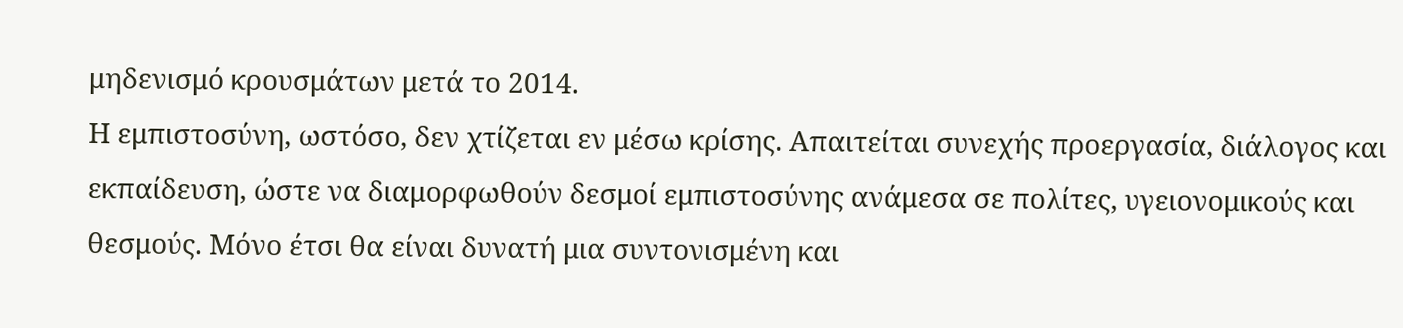μηδενισμό κρουσμάτων μετά το 2014.
Η εμπιστοσύνη, ωστόσο, δεν χτίζεται εν μέσω κρίσης. Απαιτείται συνεχής προεργασία, διάλογος και εκπαίδευση, ώστε να διαμορφωθούν δεσμοί εμπιστοσύνης ανάμεσα σε πολίτες, υγειονομικούς και θεσμούς. Μόνο έτσι θα είναι δυνατή μια συντονισμένη και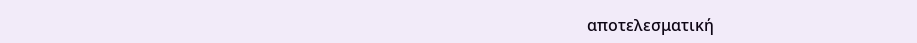αποτελεσματική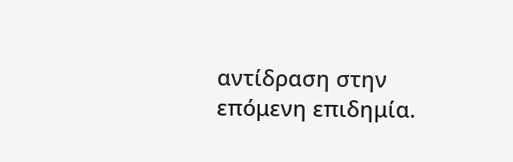αντίδραση στην επόμενη επιδημία.